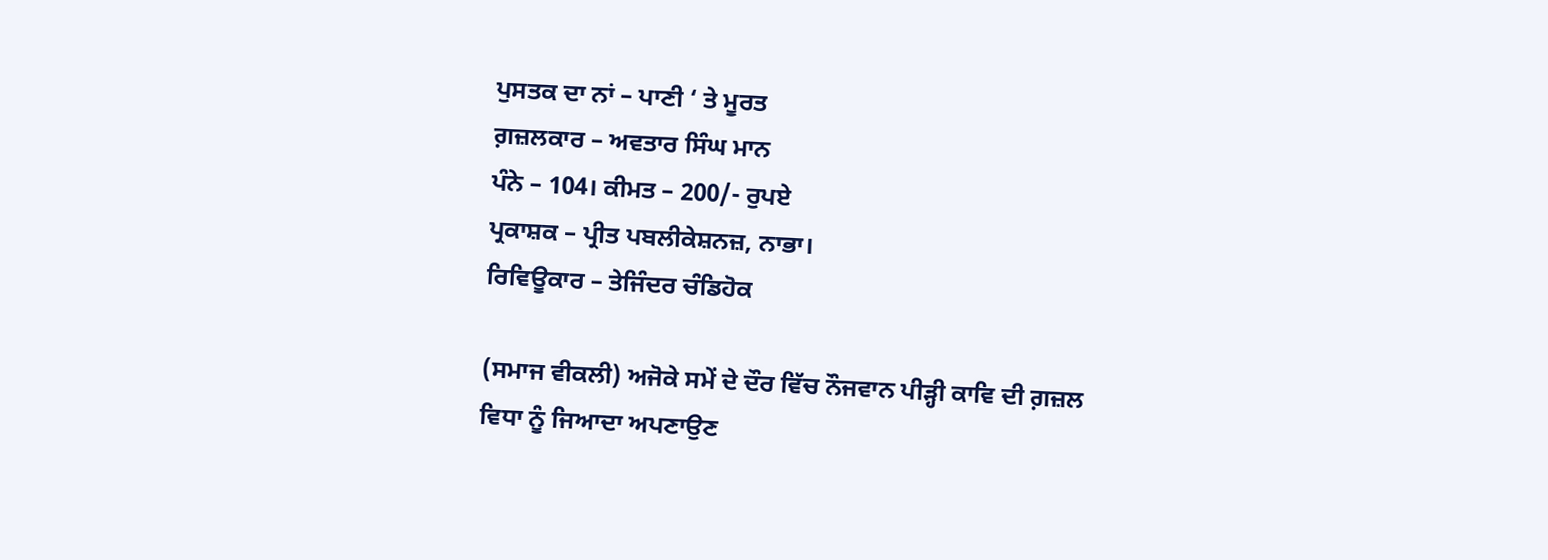ਪੁਸਤਕ ਦਾ ਨਾਂ – ਪਾਣੀ ‘ ਤੇ ਮੂਰਤ
ਗ਼ਜ਼ਲਕਾਰ – ਅਵਤਾਰ ਸਿੰਘ ਮਾਨ
ਪੰਨੇ – 104। ਕੀਮਤ – 200/- ਰੁਪਏ
ਪ੍ਰਕਾਸ਼ਕ – ਪ੍ਰੀਤ ਪਬਲੀਕੇਸ਼ਨਜ਼, ਨਾਭਾ।
ਰਿਵਿਊਕਾਰ – ਤੇਜਿੰਦਰ ਚੰਡਿਹੋਕ

(ਸਮਾਜ ਵੀਕਲੀ) ਅਜੋਕੇ ਸਮੇਂ ਦੇ ਦੌਰ ਵਿੱਚ ਨੌਜਵਾਨ ਪੀੜ੍ਹੀ ਕਾਵਿ ਦੀ ਗ਼ਜ਼ਲ ਵਿਧਾ ਨੂੰ ਜਿਆਦਾ ਅਪਣਾਉਣ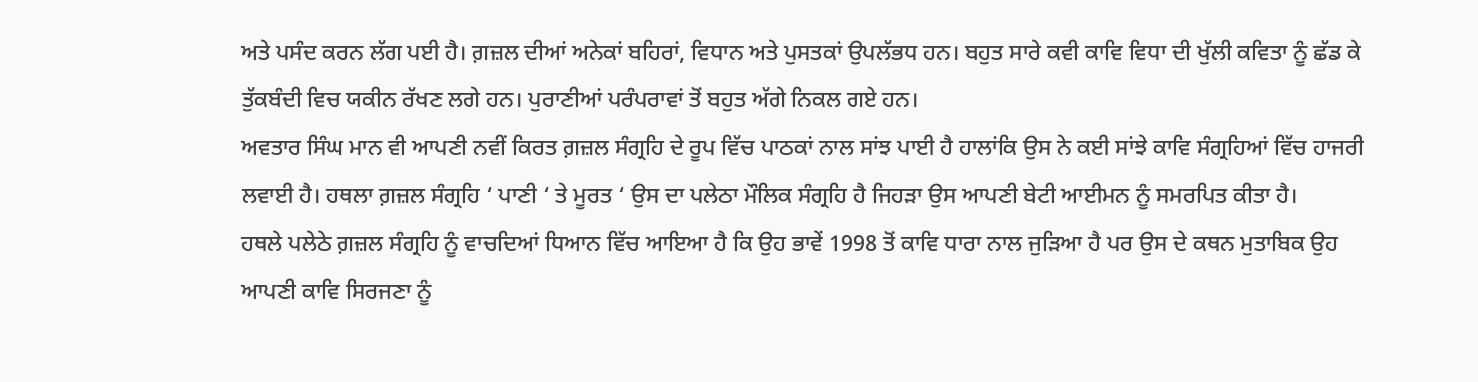ਅਤੇ ਪਸੰਦ ਕਰਨ ਲੱਗ ਪਈ ਹੈ। ਗ਼ਜ਼ਲ ਦੀਆਂ ਅਨੇਕਾਂ ਬਹਿਰਾਂ, ਵਿਧਾਨ ਅਤੇ ਪੁਸਤਕਾਂ ਉਪਲੱਭਧ ਹਨ। ਬਹੁਤ ਸਾਰੇ ਕਵੀ ਕਾਵਿ ਵਿਧਾ ਦੀ ਖੁੱਲੀ ਕਵਿਤਾ ਨੂੰ ਛੱਡ ਕੇ ਤੁੱਕਬੰਦੀ ਵਿਚ ਯਕੀਨ ਰੱਖਣ ਲਗੇ ਹਨ। ਪੁਰਾਣੀਆਂ ਪਰੰਪਰਾਵਾਂ ਤੋਂ ਬਹੁਤ ਅੱਗੇ ਨਿਕਲ ਗਏ ਹਨ।
ਅਵਤਾਰ ਸਿੰਘ ਮਾਨ ਵੀ ਆਪਣੀ ਨਵੀਂ ਕਿਰਤ ਗ਼ਜ਼ਲ ਸੰਗ੍ਰਹਿ ਦੇ ਰੂਪ ਵਿੱਚ ਪਾਠਕਾਂ ਨਾਲ ਸਾਂਝ ਪਾਈ ਹੈ ਹਾਲਾਂਕਿ ਉਸ ਨੇ ਕਈ ਸਾਂਝੇ ਕਾਵਿ ਸੰਗ੍ਰਹਿਆਂ ਵਿੱਚ ਹਾਜਰੀ ਲਵਾਈ ਹੈ। ਹਥਲਾ ਗ਼ਜ਼ਲ ਸੰਗ੍ਰਹਿ ‘ ਪਾਣੀ ‘ ਤੇ ਮੂਰਤ ‘ ਉਸ ਦਾ ਪਲੇਠਾ ਮੌਲਿਕ ਸੰਗ੍ਰਹਿ ਹੈ ਜਿਹੜਾ ਉਸ ਆਪਣੀ ਬੇਟੀ ਆਈਮਨ ਨੂੰ ਸਮਰਪਿਤ ਕੀਤਾ ਹੈ।
ਹਥਲੇ ਪਲੇਠੇ ਗ਼ਜ਼ਲ ਸੰਗ੍ਰਹਿ ਨੂੰ ਵਾਚਦਿਆਂ ਧਿਆਨ ਵਿੱਚ ਆਇਆ ਹੈ ਕਿ ਉਹ ਭਾਵੇਂ 1998 ਤੋਂ ਕਾਵਿ ਧਾਰਾ ਨਾਲ ਜੁੜਿਆ ਹੈ ਪਰ ਉਸ ਦੇ ਕਥਨ ਮੁਤਾਬਿਕ ਉਹ ਆਪਣੀ ਕਾਵਿ ਸਿਰਜਣਾ ਨੂੰ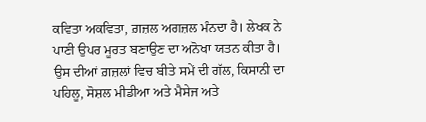ਕਵਿਤਾ ਅਕਵਿਤਾ, ਗ਼ਜ਼ਲ ਅਗਜ਼ਲ ਮੰਨਦਾ ਹੈ। ਲੇਖਕ ਨੇ ਪਾਣੀ ਉਪਰ ਮੂਰਤ ਬਣਾਉਣ ਦਾ ਅਨੋਖਾ ਯਤਨ ਕੀਤਾ ਹੈ। ਉਸ ਦੀਆਂ ਗ਼ਜ਼ਲਾਂ ਵਿਚ ਬੀਤੇ ਸਮੇਂ ਦੀ ਗੱਲ, ਕਿਸਾਨੀ ਦਾ ਪਹਿਲੂ, ਸੋਸ਼ਲ ਮੀਡੀਆ ਅਤੇ ਮੈਸੇਜ ਅਤੇ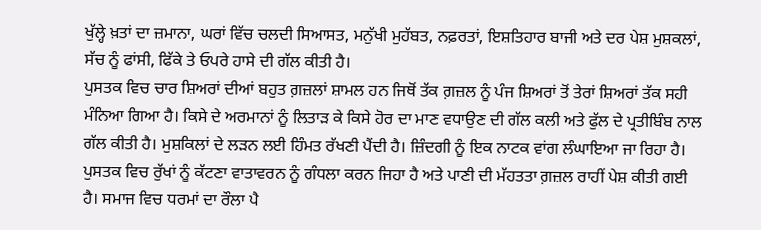ਖੁੱਲ੍ਹੇ ਖ਼ਤਾਂ ਦਾ ਜ਼ਮਾਨਾ, ਘਰਾਂ ਵਿੱਚ ਚਲਦੀ ਸਿਆਸਤ, ਮਨੁੱਖੀ ਮੁਹੱਬਤ, ਨਫ਼ਰਤਾਂ, ਇਸ਼ਤਿਹਾਰ ਬਾਜੀ ਅਤੇ ਦਰ ਪੇਸ਼ ਮੁਸ਼ਕਲਾਂ, ਸੱਚ ਨੂੰ ਫਾਂਸੀ, ਫਿੱਕੇ ਤੇ ਓਪਰੇ ਹਾਸੇ ਦੀ ਗੱਲ ਕੀਤੀ ਹੈ।
ਪੁਸਤਕ ਵਿਚ ਚਾਰ ਸ਼ਿਅਰਾਂ ਦੀਆਂ ਬਹੁਤ ਗ਼ਜ਼ਲਾਂ ਸ਼ਾਮਲ ਹਨ ਜਿਥੋਂ ਤੱਕ ਗ਼ਜ਼ਲ ਨੂੰ ਪੰਜ ਸ਼ਿਅਰਾਂ ਤੋਂ ਤੇਰਾਂ ਸ਼ਿਅਰਾਂ ਤੱਕ ਸਹੀ ਮੰਨਿਆ ਗਿਆ ਹੈ। ਕਿਸੇ ਦੇ ਅਰਮਾਨਾਂ ਨੂੰ ਲਿਤਾੜ ਕੇ ਕਿਸੇ ਹੋਰ ਦਾ ਮਾਣ ਵਧਾਉਣ ਦੀ ਗੱਲ ਕਲੀ ਅਤੇ ਫੁੱਲ ਦੇ ਪ੍ਰਤੀਬਿੰਬ ਨਾਲ ਗੱਲ ਕੀਤੀ ਹੈ। ਮੁਸ਼ਕਿਲਾਂ ਦੇ ਲੜਨ ਲਈ ਹਿੰਮਤ ਰੱਖਣੀ ਪੈਂਦੀ ਹੈ। ਜ਼ਿੰਦਗੀ ਨੂੰ ਇਕ ਨਾਟਕ ਵਾਂਗ ਲੰਘਾਇਆ ਜਾ ਰਿਹਾ ਹੈ। ਪੁਸਤਕ ਵਿਚ ਰੁੱਖਾਂ ਨੂੰ ਕੱਟਣਾ ਵਾਤਾਵਰਨ ਨੂੰ ਗੰਧਲਾ ਕਰਨ ਜਿਹਾ ਹੈ ਅਤੇ ਪਾਣੀ ਦੀ ਮੱਹਤਤਾ ਗ਼ਜ਼ਲ ਰਾਹੀਂ ਪੇਸ਼ ਕੀਤੀ ਗਈ ਹੈ। ਸਮਾਜ ਵਿਚ ਧਰਮਾਂ ਦਾ ਰੌਲਾ ਪੈ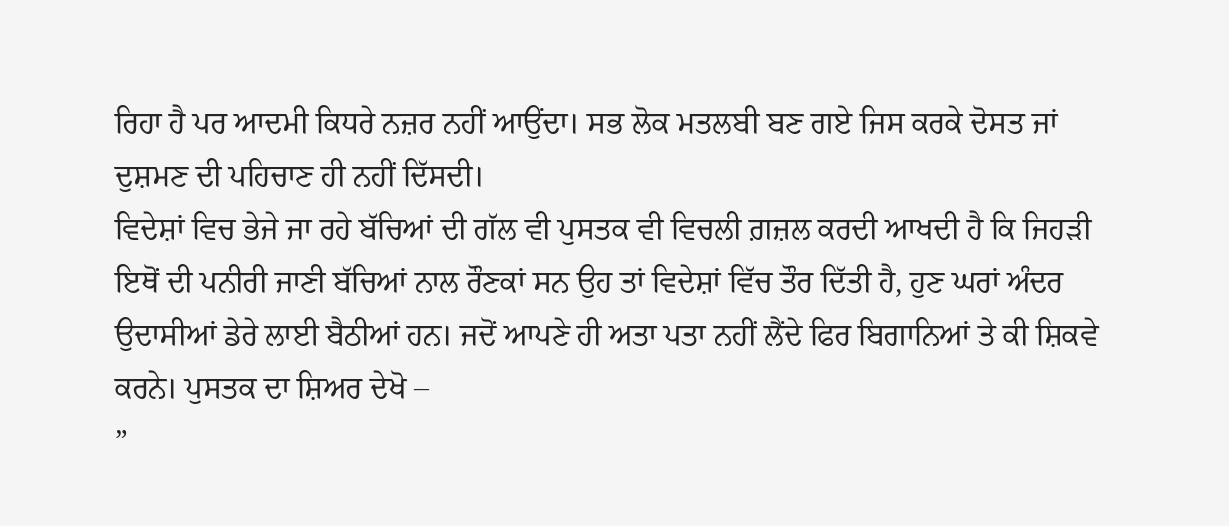ਰਿਹਾ ਹੈ ਪਰ ਆਦਮੀ ਕਿਧਰੇ ਨਜ਼ਰ ਨਹੀਂ ਆਉਂਦਾ। ਸਭ ਲੋਕ ਮਤਲਬੀ ਬਣ ਗਏ ਜਿਸ ਕਰਕੇ ਦੋਸਤ ਜਾਂ ਦੁਸ਼ਮਣ ਦੀ ਪਹਿਚਾਣ ਹੀ ਨਹੀਂ ਦਿੱਸਦੀ।
ਵਿਦੇਸ਼ਾਂ ਵਿਚ ਭੇਜੇ ਜਾ ਰਹੇ ਬੱਚਿਆਂ ਦੀ ਗੱਲ ਵੀ ਪੁਸਤਕ ਵੀ ਵਿਚਲੀ ਗ਼ਜ਼ਲ ਕਰਦੀ ਆਖਦੀ ਹੈ ਕਿ ਜਿਹੜੀ ਇਥੋਂ ਦੀ ਪਨੀਰੀ ਜਾਣੀ ਬੱਚਿਆਂ ਨਾਲ ਰੌਣਕਾਂ ਸਨ ਉਹ ਤਾਂ ਵਿਦੇਸ਼ਾਂ ਵਿੱਚ ਤੌਰ ਦਿੱਤੀ ਹੈ, ਹੁਣ ਘਰਾਂ ਅੰਦਰ ਉਦਾਸੀਆਂ ਡੇਰੇ ਲਾਈ ਬੈਠੀਆਂ ਹਨ। ਜਦੋਂ ਆਪਣੇ ਹੀ ਅਤਾ ਪਤਾ ਨਹੀਂ ਲੈਂਦੇ ਫਿਰ ਬਿਗਾਨਿਆਂ ਤੇ ਕੀ ਸ਼ਿਕਵੇ ਕਰਨੇ। ਪੁਸਤਕ ਦਾ ਸ਼ਿਅਰ ਦੇਖੋ –
”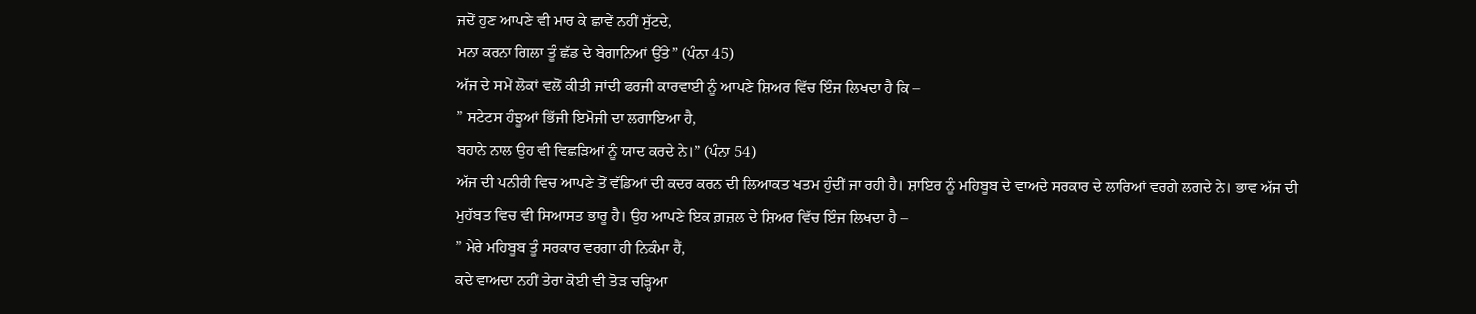ਜਦੋਂ ਹੁਣ ਆਪਣੇ ਵੀ ਮਾਰ ਕੇ ਛਾਵੇਂ ਨਹੀਂ ਸੁੱਟਦੇ,
ਮਨਾ ਕਰਨਾ ਗਿਲਾ ਤੂੰ ਛੱਡ ਦੇ ਬੇਗਾਨਿਆਂ ਉੱਤੇ” (ਪੰਨਾ 45)
ਅੱਜ ਦੇ ਸਮੇਂ ਲੋਕਾਂ ਵਲੋਂ ਕੀਤੀ ਜਾਂਦੀ ਫਰਜੀ ਕਾਰਵਾਈ ਨੂੰ ਆਪਣੇ ਸ਼ਿਅਰ ਵਿੱਚ ਇੰਜ ਲਿਖਦਾ ਹੈ ਕਿ –
” ਸਟੇਟਸ ਹੰਝੂਆਂ ਭਿੱਜੀ ਇਮੋਜੀ ਦਾ ਲਗਾਇਆ ਹੈ,
ਬਹਾਨੇ ਨਾਲ ਉਹ ਵੀ ਵਿਛੜਿਆਂ ਨੂੰ ਯਾਦ ਕਰਦੇ ਨੇ।” (ਪੰਨਾ 54)
ਅੱਜ ਦੀ ਪਨੀਰੀ ਵਿਚ ਆਪਣੇ ਤੋਂ ਵੱਡਿਆਂ ਦੀ ਕਦਰ ਕਰਨ ਦੀ ਲਿਆਕਤ ਖਤਮ ਹੁੰਦੀਂ ਜਾ ਰਹੀ ਹੈ। ਸ਼ਾਇਰ ਨੂੰ ਮਹਿਬੂਬ ਦੇ ਵਾਅਦੇ ਸਰਕਾਰ ਦੇ ਲਾਰਿਆਂ ਵਰਗੇ ਲਗਦੇ ਨੇ। ਭਾਵ ਅੱਜ ਦੀ ਮੁਹੱਬਤ ਵਿਚ ਵੀ ਸਿਆਸਤ ਭਾਰੂ ਹੈ। ਉਹ ਆਪਣੇ ਇਕ ਗ਼ਜ਼ਲ ਦੇ ਸ਼ਿਅਰ ਵਿੱਚ ਇੰਜ ਲਿਖਦਾ ਹੈ –
” ਮੇਰੇ ਮਹਿਬੂਬ ਤੂੰ ਸਰਕਾਰ ਵਰਗਾ ਹੀ ਨਿਕੰਮਾ ਹੈਂ,
ਕਦੇ ਵਾਅਦਾ ਨਹੀਂ ਤੇਰਾ ਕੋਈ ਵੀ ਤੋੜ ਚੜ੍ਹਿਆ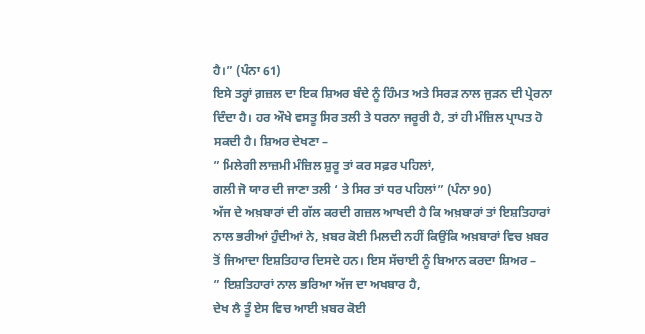ਹੈ।” (ਪੰਨਾ 61)
ਇਸੇ ਤਰ੍ਹਾਂ ਗ਼ਜ਼ਲ ਦਾ ਇਕ ਸ਼ਿਅਰ ਬੰਦੇ ਨੂੰ ਹਿੰਮਤ ਅਤੇ ਸਿਰੜ ਨਾਲ ਜੁੜਨ ਦੀ ਪ੍ਰੇਰਨਾ ਦਿੰਦਾ ਹੈ। ਹਰ ਔਖੇ ਵਸਤੂ ਸਿਰ ਤਲੀ ਤੇ ਧਰਨਾ ਜਰੂਰੀ ਹੈ, ਤਾਂ ਹੀ ਮੰਜ਼ਿਲ ਪ੍ਰਾਪਤ ਹੋ ਸਕਦੀ ਹੈ। ਸ਼ਿਅਰ ਦੇਖਣਾ –
” ਮਿਲੇਗੀ ਲਾਜ਼ਮੀ ਮੰਜ਼ਿਲ ਸ਼ੁਰੂ ਤਾਂ ਕਰ ਸਫ਼ਰ ਪਹਿਲਾਂ,
ਗਲੀ ਜੋ ਯਾਰ ਦੀ ਜਾਣਾ ਤਲੀ ‘ ਤੇ ਸਿਰ ਤਾਂ ਧਰ ਪਹਿਲਾਂ” (ਪੰਨਾ 90)
ਅੱਜ ਦੇ ਅਖ਼ਬਾਰਾਂ ਦੀ ਗੱਲ ਕਰਦੀ ਗਜ਼ਲ ਆਖਦੀ ਹੈ ਕਿ ਅਖ਼ਬਾਰਾਂ ਤਾਂ ਇਸ਼ਤਿਹਾਰਾਂ ਨਾਲ ਭਰੀਆਂ ਹੁੰਦੀਆਂ ਨੇ, ਖ਼ਬਰ ਕੋਈ ਮਿਲਦੀ ਨਹੀਂ ਕਿਉਂਕਿ ਅਖ਼ਬਾਰਾਂ ਵਿਚ ਖ਼ਬਰ ਤੋਂ ਜਿਆਦਾ ਇਸ਼ਤਿਹਾਰ ਦਿਸਦੇ ਹਨ। ਇਸ ਸੱਚਾਈ ਨੂੰ ਬਿਆਨ ਕਰਦਾ ਸ਼ਿਅਰ –
” ਇਸ਼ਤਿਹਾਰਾਂ ਨਾਲ ਭਰਿਆ ਅੱਜ ਦਾ ਅਖਬਾਰ ਹੈ,
ਦੇਖ ਲੈ ਤੂੰ ਏਸ ਵਿਚ ਆਈ ਖ਼ਬਰ ਕੋਈ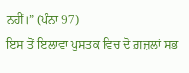ਨਹੀਂ।” (ਪੰਨਾ 97)
ਇਸ ਤੋਂ ਇਲਾਵਾ ਪੁਸਤਕ ਵਿਚ ਦੋ ਗ਼ਜ਼ਲਾਂ ਸਭ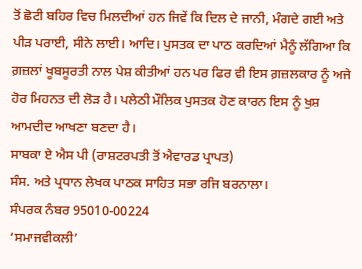ਤੋਂ ਛੋਟੀ ਬਹਿਰ ਵਿਚ ਮਿਲਦੀਆਂ ਹਨ ਜਿਵੇਂ ਕਿ ਦਿਲ ਦੇ ਜਾਨੀ, ਮੰਗਦੇ ਗਈ ਅਤੇ ਪੀੜ ਪਰਾਈ, ਸੀਨੇ ਲਾਈ। ਆਦਿ। ਪੁਸਤਕ ਦਾ ਪਾਠ ਕਰਦਿਆਂ ਮੈਨੂੰ ਲੱਗਿਆ ਕਿ ਗ਼ਜ਼ਲਾਂ ਖੂਬਸੂਰਤੀ ਨਾਲ ਪੇਸ਼ ਕੀਤੀਆਂ ਹਨ ਪਰ ਫਿਰ ਵੀ ਇਸ ਗ਼ਜ਼ਲਕਾਰ ਨੂੰ ਅਜੇ ਹੋਰ ਮਿਹਨਤ ਦੀ ਲੋੜ ਹੈ। ਪਲੇਠੀ ਮੌਲਿਕ ਪੁਸਤਕ ਹੋਣ ਕਾਰਨ ਇਸ ਨੂੰ ਖੁਸ਼ ਆਮਦੀਦ ਆਖਣਾ ਬਣਦਾ ਹੈ।
ਸਾਬਕਾ ਏ ਐਸ ਪੀ (ਰਾਸ਼ਟਰਪਤੀ ਤੋਂ ਐਵਾਰਡ ਪ੍ਰਾਪਤ)
ਸੰਸ. ਅਤੇ ਪ੍ਰਧਾਨ ਲੇਖਕ ਪਾਠਕ ਸਾਹਿਤ ਸਭਾ ਰਜਿ ਬਰਨਾਲਾ।
ਸੰਪਰਕ ਨੰਬਰ 95010-00224
‘ਸਮਾਜਵੀਕਲੀ’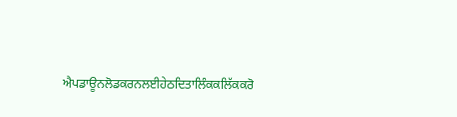ਐਪਡਾਊਨਲੋਡਕਰਨਲਈਹੇਠਦਿਤਾਲਿੰਕਕਲਿੱਕਕਰੋ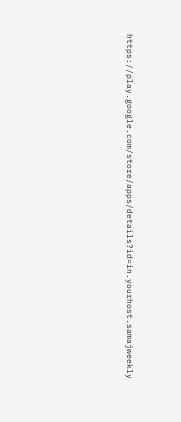https://play.google.com/store/apps/details?id=in.yourhost.samajweekly